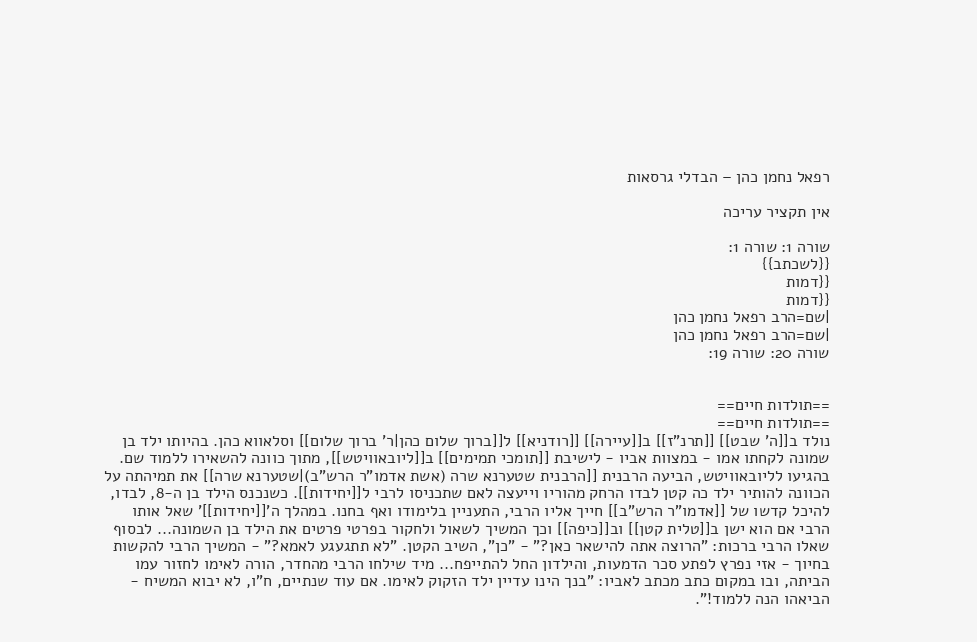רפאל נחמן כהן – הבדלי גרסאות

אין תקציר עריכה

שורה 1: שורה 1:
{{לשכתב}}
{{דמות
{{דמות
|שם=הרב רפאל נחמן כהן
|שם=הרב רפאל נחמן כהן
שורה 20: שורה 19:


==תולדות חיים==
==תולדות חיים==
נולד ב[[ה' שבט]] [[תרנ"ז]] ב[[עיירה]] [[רודניא]] ל[[ברוך שלום כהן|ר' ברוך שלום]] וסלאווא כהן. בהיותו ילד בן שמונה לקחתו אמו - במצוות אביו - לישיבת [[תומכי תמימים]] ב[[ליובאוויטש]], מתוך כוונה להשאירו ללמוד שם. בהגיעו לליובאוויטש, הביעה הרבנית [[הרבנית שטערנא שרה (אשת אדמו"ר הרש"ב)|שטערנא שרה]] את תמיהתה על הכוונה להותיר ילד כה קטן לבדו הרחק מהוריו וייעצה לאם שתכניסו לרבי ל[[יחידות]]. כשנכנס הילד בן ה-8, לבדו, להיכל קדשו של [[אדמו"ר הרש"ב]] חייך אליו הרבי, התעניין בלימודו ואף בחנו. במהלך ה'[[יחידות]]' שאל אותו הרבי אם הוא ישן ב[[טלית קטן]] וב[[כיפה]] וכך המשיך לשאול ולחקור בפרטי פרטים את הילד בן השמונה... לבסוף שאלו הרבי ברכות: "הרוצה אתה להישאר כאן?" - "כן", השיב הקטן. "לא תתגעגע לאמא?" - המשיך הרבי להקשות בחיוך - אזי נפרץ לפתע סכר הדמעות, והילדון החל להתייפח... מיד שילחו הרבי מהחדר, הורה לאימו לחזור עמו הביתה, ובו במקום כתב מכתב לאביו: "בנך הינו עדיין ילד הזקוק לאימו. אם עוד שנתיים, ח"ו, לא יבוא המשיח - הביאהו הנה ללמוד!".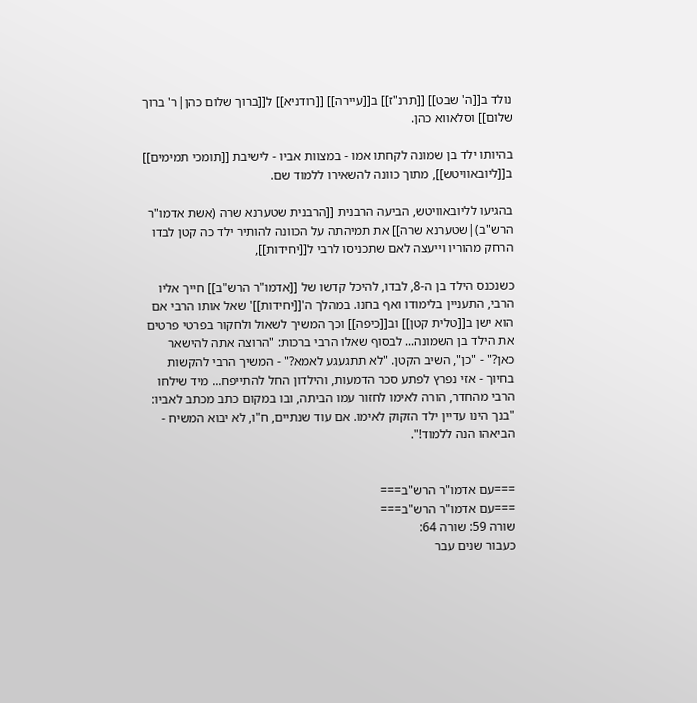נולד ב[[ה' שבט]] [[תרנ"ז]] ב[[עיירה]] [[רודניא]] ל[[ברוך שלום כהן|ר' ברוך שלום]] וסלאווא כהן.

בהיותו ילד בן שמונה לקחתו אמו - במצוות אביו - לישיבת [[תומכי תמימים]] ב[[ליובאוויטש]], מתוך כוונה להשאירו ללמוד שם.

בהגיעו לליובאוויטש, הביעה הרבנית [[הרבנית שטערנא שרה (אשת אדמו"ר הרש"ב)|שטערנא שרה]] את תמיהתה על הכוונה להותיר ילד כה קטן לבדו הרחק מהוריו וייעצה לאם שתכניסו לרבי ל[[יחידות]],

כשנכנס הילד בן ה-8, לבדו, להיכל קדשו של [[אדמו"ר הרש"ב]] חייך אליו הרבי, התעניין בלימודו ואף בחנו. במהלך ה'[[יחידות]]' שאל אותו הרבי אם הוא ישן ב[[טלית קטן]] וב[[כיפה]] וכך המשיך לשאול ולחקור בפרטי פרטים את הילד בן השמונה... לבסוף שאלו הרבי ברכות: "הרוצה אתה להישאר כאן?" - "כן", השיב הקטן. "לא תתגעגע לאמא?" - המשיך הרבי להקשות בחיוך - אזי נפרץ לפתע סכר הדמעות, והילדון החל להתייפח... מיד שילחו הרבי מהחדר, הורה לאימו לחזור עמו הביתה, ובו במקום כתב מכתב לאביו: "בנך הינו עדיין ילד הזקוק לאימו. אם עוד שנתיים, ח"ו, לא יבוא המשיח - הביאהו הנה ללמוד!".


===עם אדמו"ר הרש"ב===
===עם אדמו"ר הרש"ב===
שורה 59: שורה 64:
כעבור שנים עבר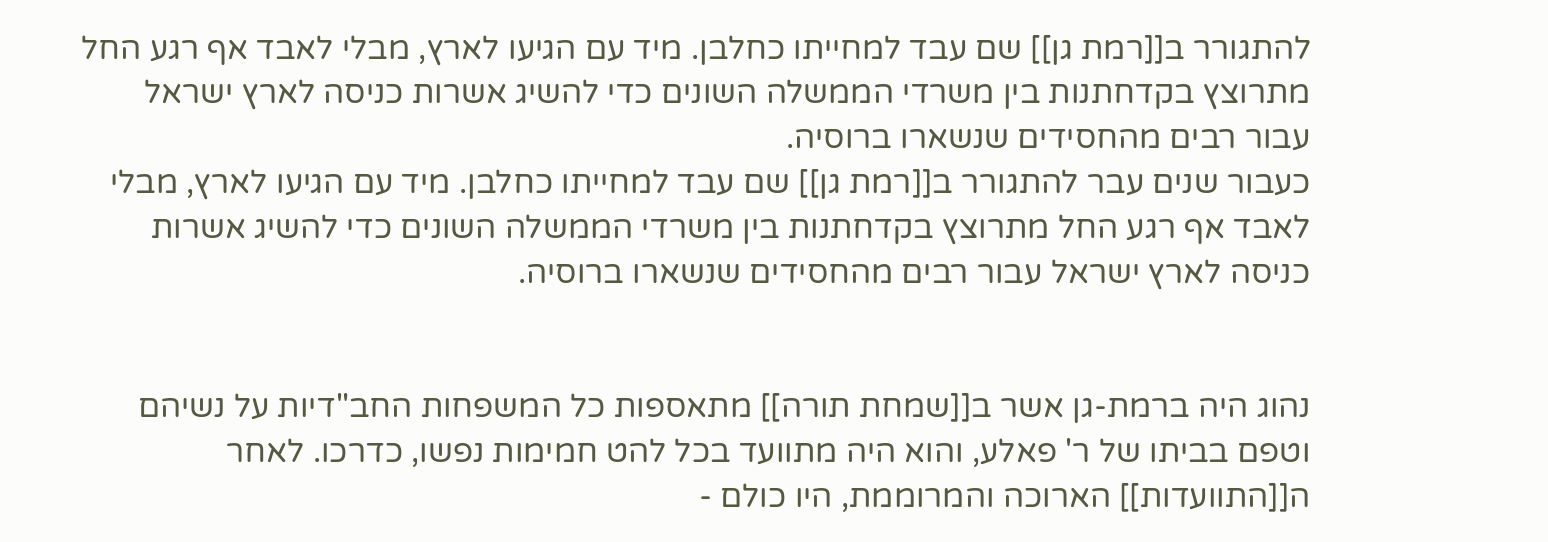להתגורר ב[[רמת גן]] שם עבד למחייתו כחלבן. מיד עם הגיעו לארץ, מבלי לאבד אף רגע החל מתרוצץ בקדחתנות בין משרדי הממשלה השונים כדי להשיג אשרות כניסה לארץ ישראל עבור רבים מהחסידים שנשארו ברוסיה.
כעבור שנים עבר להתגורר ב[[רמת גן]] שם עבד למחייתו כחלבן. מיד עם הגיעו לארץ, מבלי לאבד אף רגע החל מתרוצץ בקדחתנות בין משרדי הממשלה השונים כדי להשיג אשרות כניסה לארץ ישראל עבור רבים מהחסידים שנשארו ברוסיה.


נהוג היה ברמת-גן אשר ב[[שמחת תורה]] מתאספות כל המשפחות החב"דיות על נשיהם וטפם בביתו של ר' פאלע, והוא היה מתוועד בכל להט חמימות נפשו, כדרכו. לאחר ה[[התוועדות]] הארוכה והמרוממת, היו כולם -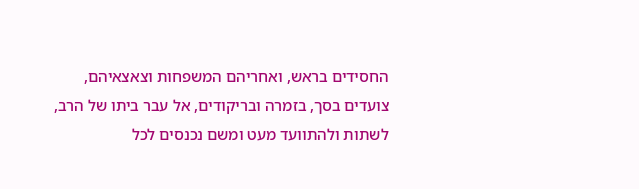החסידים בראש, ואחריהם המשפחות וצאצאיהם, צועדים בסך, בזמרה ובריקודים, אל עבר ביתו של הרב, לשתות ולהתוועד מעט ומשם נכנסים לכל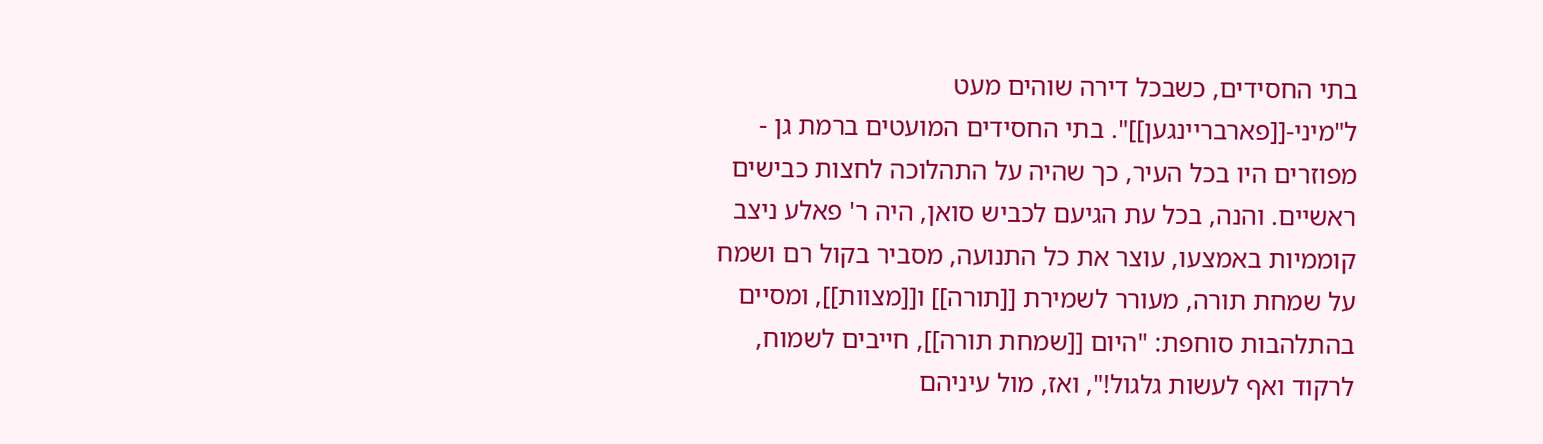בתי החסידים, כשבכל דירה שוהים מעט ל"מיני-[[פארבריינגען]]". בתי החסידים המועטים ברמת גן - מפוזרים היו בכל העיר, כך שהיה על התהלוכה לחצות כבישים ראשיים. והנה, בכל עת הגיעם לכביש סואן, היה ר' פאלע ניצב קוממיות באמצעו, עוצר את כל התנועה, מסביר בקול רם ושמח על שמחת תורה, מעורר לשמירת [[תורה]] ו[[מצוות]], ומסיים בהתלהבות סוחפת: "היום [[שמחת תורה]], חייבים לשמוח, לרקוד ואף לעשות גלגול!", ואז, מול עיניהם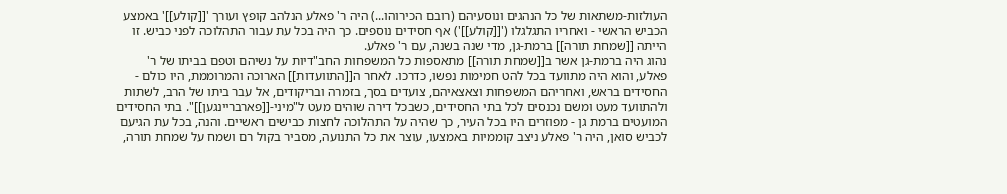העולזות-משתאות של כל הנהגים ונוסעיהם (רובם הכירוהו...) היה ר' פאלע הנלהב קופץ ועורך '[[קולע]]' באמצע הכביש הראשי - ואחריו התגלגלו ('[[קולע]]') אף חסידים נוספים. כך היה בכל עת עבור התהלוכה לפני כביש. זו הייתה [[שמחת תורה]] ברמת-גן, מדי שנה בשנה, עם ר' פאלע.
נהוג היה ברמת-גן אשר ב[[שמחת תורה]] מתאספות כל המשפחות החב"דיות על נשיהם וטפם בביתו של ר' פאלע, והוא היה מתוועד בכל להט חמימות נפשו, כדרכו. לאחר ה[[התוועדות]] הארוכה והמרוממת, היו כולם - החסידים בראש, ואחריהם המשפחות וצאצאיהם, צועדים בסך, בזמרה ובריקודים, אל עבר ביתו של הרב, לשתות ולהתוועד מעט ומשם נכנסים לכל בתי החסידים, כשבכל דירה שוהים מעט ל"מיני-[[פארבריינגען]]". בתי החסידים המועטים ברמת גן - מפוזרים היו בכל העיר, כך שהיה על התהלוכה לחצות כבישים ראשיים. והנה, בכל עת הגיעם לכביש סואן, היה ר' פאלע ניצב קוממיות באמצעו, עוצר את כל התנועה, מסביר בקול רם ושמח על שמחת תורה,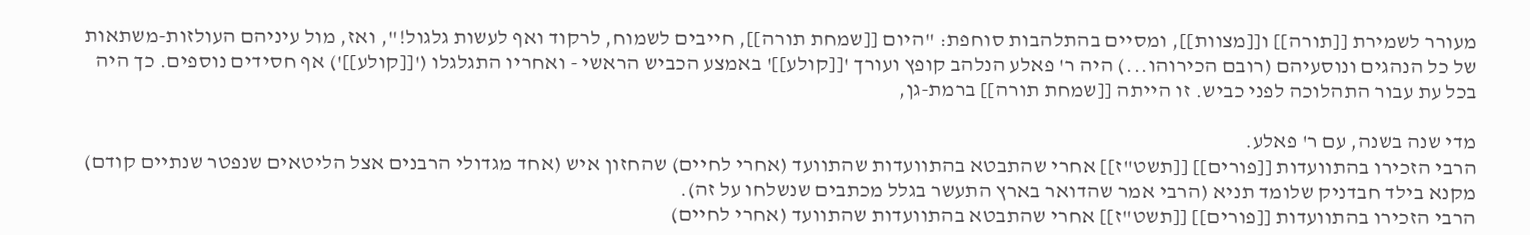מעורר לשמירת [[תורה]] ו[[מצוות]], ומסיים בהתלהבות סוחפת: "היום [[שמחת תורה]], חייבים לשמוח, לרקוד ואף לעשות גלגול!", ואז, מול עיניהם העולזות-משתאות של כל הנהגים ונוסעיהם (רובם הכירוהו...) היה ר' פאלע הנלהב קופץ ועורך '[[קולע]]' באמצע הכביש הראשי - ואחריו התגלגלו ('[[קולע]]') אף חסידים נוספים. כך היה בכל עת עבור התהלוכה לפני כביש. זו הייתה [[שמחת תורה]] ברמת-גן,

מדי שנה בשנה, עם ר' פאלע.
הרבי הזכירו בהתוועדות [[פורים]] [[תשט"ז]] אחרי שהתבטא בהתוועדות שהתוועד (אחרי לחיים) שהחזון איש (אחד מגדולי הרבנים אצל הליטאים שנפטר שנתיים קודם) מקנא בילד חבדניק שלומד תניא (הרבי אמר שהדואר בארץ התעשר בגלל מכתבים שנשלחו על זה).
הרבי הזכירו בהתוועדות [[פורים]] [[תשט"ז]] אחרי שהתבטא בהתוועדות שהתוועד (אחרי לחיים)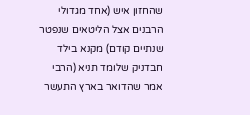שהחזון איש (אחד מגדולי הרבנים אצל הליטאים שנפטר שנתיים קודם) מקנא בילד חבדניק שלומד תניא (הרבי אמר שהדואר בארץ התעשר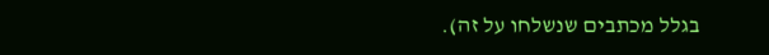בגלל מכתבים שנשלחו על זה).